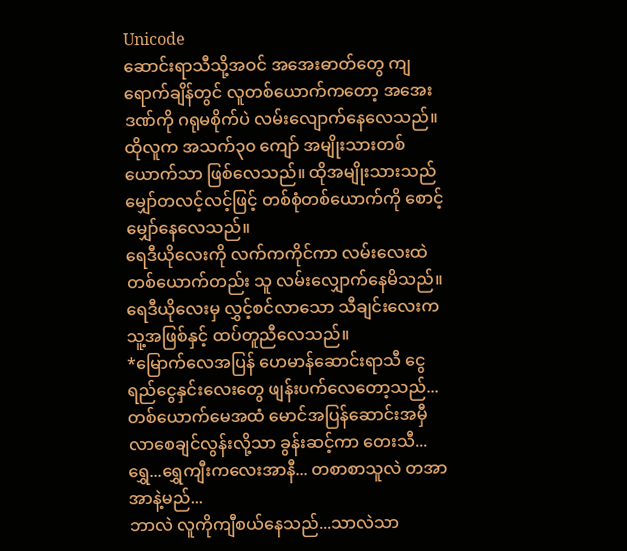Unicode
ဆောင်းရာသီသို့အဝင် အအေးဓာတ်တွေ ကျရောက်ချိန်တွင် လူတစ်ယောက်ကတော့ အအေးဒဏ်ကို ဂရုမစိုက်ပဲ လမ်းလျောက်နေလေသည်။ ထိုလူက အသက်၃၀ ကျော် အမျိုးသားတစ်ယောက်သာ ဖြစ်လေသည်။ ထိုအမျိုးသားသည် မျှော်တလင့်လင့်ဖြင့် တစ်စုံတစ်ယောက်ကို စောင့်မျှော်နေလေသည်။
ရေဒီယိုလေးကို လက်ကကိုင်ကာ လမ်းလေးထဲ တစ်ယောက်တည်း သူ လမ်းလျှောက်နေမိသည်။ ရေဒီယိုလေးမှ လွှင့်စင်လာသော သီချင်းလေးက သူ့အဖြစ်နှင့် ထပ်တူညီလေသည်။
*မြောက်လေအပြန် ဟေမာန်ဆောင်းရာသီ ငွေရည်ငွေနှင်းလေးတွေ ဖျန်းပက်လေတော့သည်...
တစ်ယောက်မေအထံ မောင်အပြန်ဆောင်းအမှီ လာစေချင်လွန်းလို့သာ ခွန်းဆင့်ကာ တေးသီ...
ရွှေ...ရွှေကျီးကလေးအာနီ... တစာစာသူလဲ တအာအာနဲ့မည်...
ဘာလဲ လူကိုကျီစယ်နေသည်...သာလဲသာ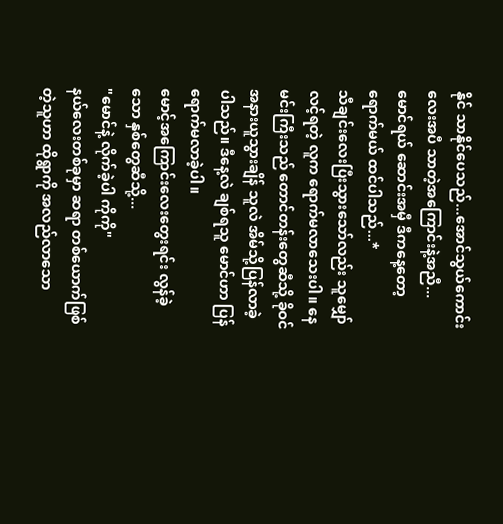နိုင် သာနိုင်ပေသည်...အောင်သွယ်ကောင်းလေးအပီ သာတဲ့အကြောင်းနဲ့အညီ...
မောင်ရယ် ဆောင်းအမှီ ဒီကနေ့တော့ ရောက်မယ် ထင်ပါသည်...*
သီချင်းလေးပြီးသွားသော်လည်း သူမျှော်လင့်ရတဲ့ လူက ရောက်မလာသေးပါ။ နေမင်းကြီးသည် တောင်တန်းတွေဆီသို့ ခိုဝင်အနားယူသွားချိန် သူလဲ အိမ်သို့ပြန်လာခဲ့ပါသည်။ ဒီနေ့လဲ ချစ်ရသူ မောင်ဟာ ပြန်ရောက်မလာခဲ့ပါ။
မောင့်အကြောင်းလေးတွေးရင်း လွန်ခဲ့သော နှစ်တွေဆီသို့...
"မောင်နဲ့ လိုက်ခဲ့ပါ ကိုကို"
နယ်လေးတစ်ခုမှာ ဆရာ တစ်ယောက်ဖြစ်တဲ့သူဟာ ထိုရွာကို အလည်လာသော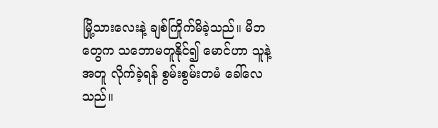မြို့သားလေးနဲ့ ချစ်ကြိုက်မိခဲ့သည်။ မိဘတွေက သဘောမတူနိုင်၍ မောင်ဟာ သူနဲ့အတူ လိုက်ခဲ့ရန် စွမ်းစွမ်းတမံ ခေါ်လေသည်။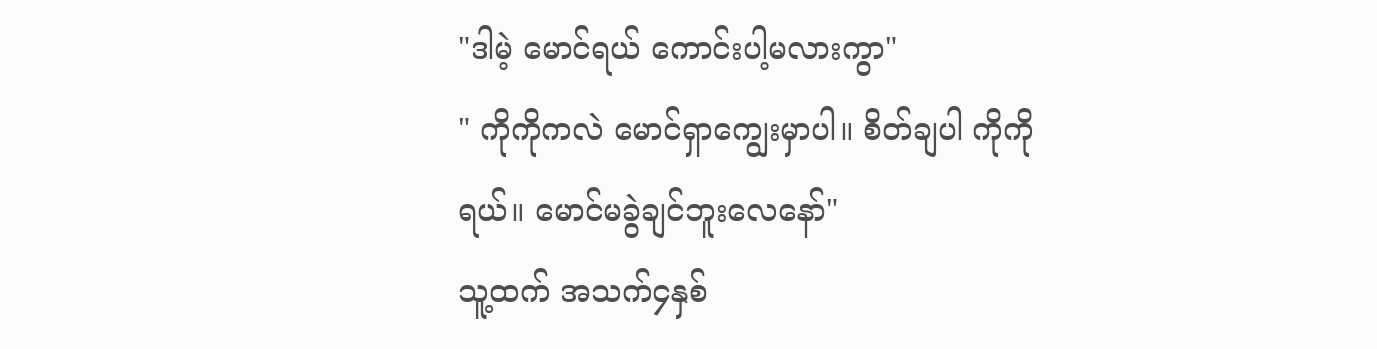"ဒါမဲ့ မောင်ရယ် ကောင်းပါ့မလားကွာ"
" ကိုကိုကလဲ မောင်ရှာကျွေးမှာပါ။ စိတ်ချပါ ကိုကိုရယ်။ မောင်မခွဲချင်ဘူးလေနော်"
သူ့ထက် အသက်၄နှစ်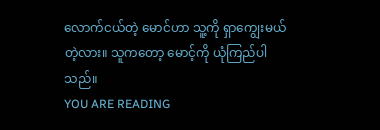လောက်ငယ်တဲ့ မောင်ဟာ သူ့ကို ရှာကျွေးမယ်တဲ့လား။ သူကတော့ မောင့်ကို ယုံကြည်ပါသည်။
YOU ARE READING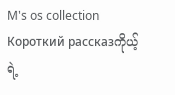M's os collection
Короткий рассказကိုယ့်ရဲ့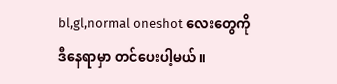bl,gl,normal oneshot လေးတွေကို ဒီနေရာမှာ တင်ပေးပါ့မယ်။